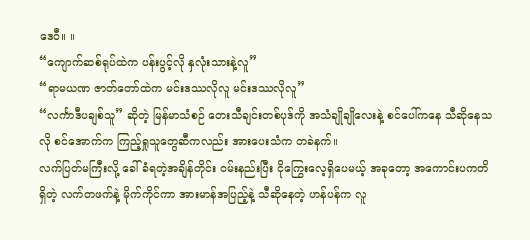ဒေဝီ။ ။
“ကျောက်ဆစ်ရုပ်ထဲက ပန်းပွင့်လို နှလုံးသားနဲ့လူ”
“ရာမယဏ ဇာတ်တော်ထဲက မင်းဒဿလိုလူ မင်းဒဿလိုလူ”
“လင်္ကာဒီပချစ်သူ” ဆိုတဲ့ မြန်မာသံစဉ် တေးသီချင်းတစ်ပုဒ်ကို အသံချိုချိုလေးနဲ့ စင်ပေါ်ကနေ သီဆိုနေသလို စင်အောက်က ကြည့်ရှုသူတွေဆီကလည်း အားပေးသံက တခဲနက်။
လက်ပြတ်မကြီးလို့ ခေါ်ခံရတဲ့အချိန်တိုင်း ဝမ်းနည်းပြီး ငိုကြွေးလေ့ရှိပေမယ့် အခုတော့ အကောင်းပကတိ ရှိတဲ့ လက်တဖက်နဲ့ မိုက်ကိုင်ကာ အားမာန်အပြည့်နဲ့ သီဆိုနေတဲ့ ဟန်ပန်က လူ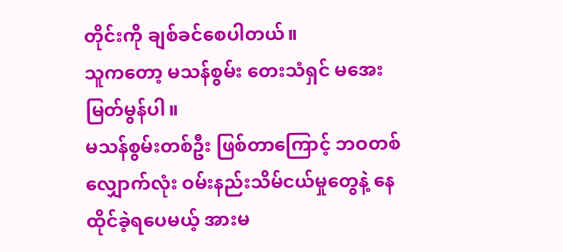တိုင်းကို ချစ်ခင်စေပါတယ်။
သူကတော့ မသန်စွမ်း တေးသံရှင် မအေးမြတ်မွန်ပါ။
မသန်စွမ်းတစ်ဦး ဖြစ်တာကြောင့် ဘဝတစ်လျှောက်လုံး ဝမ်းနည်းသိမ်ငယ်မှုတွေနဲ့ နေထိုင်ခဲ့ရပေမယ့် အားမ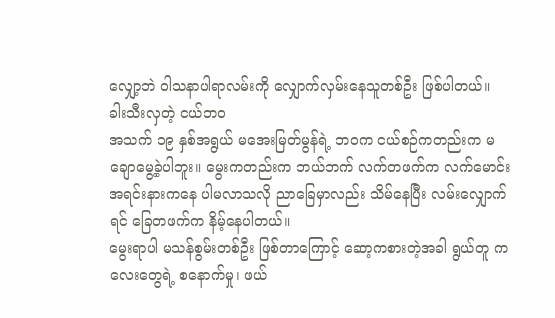လျှော့ဘဲ ဝါသနာပါရာလမ်းကို လျှောက်လှမ်းနေသူတစ်ဦး ဖြစ်ပါတယ်။
ခါးသီးလှတဲ့ ငယ်ဘဝ
အသက် ၁၉ နှစ်အရွယ် မအေးမြတ်မွန်ရဲ့ ဘဝက ငယ်စဉ်ကတည်းက မချောမွေ့ခဲ့ပါဘူး။ မွေးကတည်းက ဘယ်ဘက် လက်တဖက်က လက်မောင်းအရင်းနားကနေ ပါမလာသလို ညာခြေမှာလည်း သိမ်နေပြီး လမ်းလျှောက်ရင် ခြေတဖက်က နိမ့်နေပါတယ်။
မွေးရာပါ မသန်စွမ်းတစ်ဦး ဖြစ်တာကြောင့် ဆော့ကစားတဲ့အခါ ရွယ်တူ ကလေးတွေရဲ့ စနောက်မှု၊ ဖယ်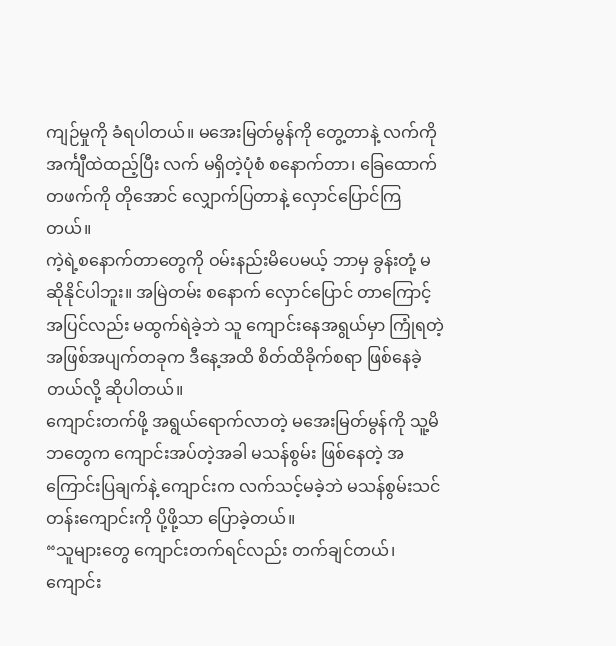ကျဉ်မှုကို ခံရပါတယ်။ မအေးမြတ်မွန်ကို တွေ့တာနဲ့ လက်ကို အင်္ကျီထဲထည့်ပြီး လက် မရှိတဲ့ပုံစံ စနောက်တာ၊ ခြေထောက်တဖက်ကို တိုအောင် လျှောက်ပြတာနဲ့ လှောင်ပြောင်ကြတယ်။
ကဲ့ရဲ့စနောက်တာတွေကို ဝမ်းနည်းမိပေမယ့် ဘာမှ ခွန်းတုံ့ မဆိုနိုင်ပါဘူး။ အမြဲတမ်း စနောက် လှောင်ပြောင် တာကြောင့် အပြင်လည်း မထွက်ရဲခဲ့ဘဲ သူ ကျောင်းနေအရွယ်မှာ ကြုံရတဲ့ အဖြစ်အပျက်တခုက ဒီနေ့အထိ စိတ်ထိခိုက်စရာ ဖြစ်နေခဲ့တယ်လို့ ဆိုပါတယ်။
ကျောင်းတက်ဖို့ အရွယ်ရောက်လာတဲ့ မအေးမြတ်မွန်ကို သူ့မိဘတွေက ကျောင်းအပ်တဲ့အခါ မသန်စွမ်း ဖြစ်နေတဲ့ အကြောင်းပြချက်နဲ့ ကျောင်းက လက်သင့်မခဲ့ဘဲ မသန်စွမ်းသင်တန်းကျောင်းကို ပို့ဖို့သာ ပြောခဲ့တယ်။
“သူများတွေ ကျောင်းတက်ရင်လည်း တက်ချင်တယ်၊ ကျောင်း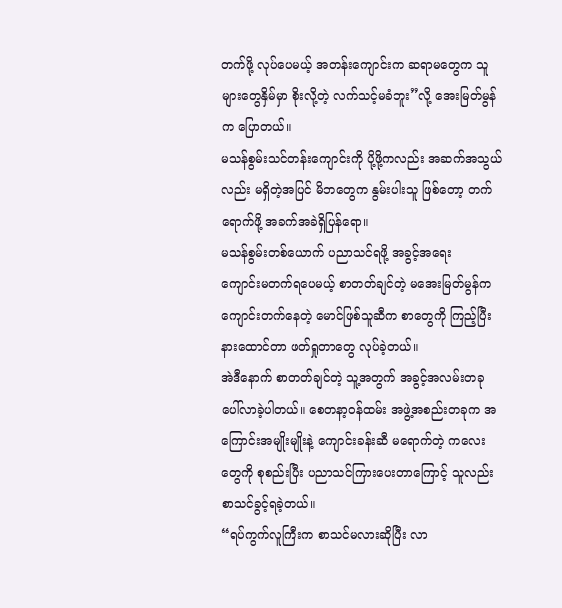တက်ဖို့ လုပ်ပေမယ့် အတန်းကျောင်းက ဆရာမတွေက သူများတွေနှိမ်မှာ စိုးလို့တဲ့ လက်သင့်မခံဘူး”လို့ အေးမြတ်မွန်က ပြောတယ်။
မသန်စွမ်းသင်တန်းကျောင်းကို ပို့ဖို့ကလည်း အဆက်အသွယ်လည်း မရှိတဲ့အပြင် မိဘတွေက နွမ်းပါးသူ ဖြစ်တော့ တက်ရောက်ဖို့ အခက်အခဲရှိပြန်ရော။
မသန်စွမ်းတစ်ယောက် ပညာသင်ရဖို့ အခွင့်အရေး
ကျောင်းမတက်ရပေမယ့် စာတတ်ချင်တဲ့ မအေးမြတ်မွန်က ကျောင်းတက်နေတဲ့ မောင်ဖြစ်သူဆီက စာတွေကို ကြည့်ပြီး နားထောင်တာ ဖတ်ရှုတာတွေ လုပ်ခဲ့တယ်။
အဲဒီနောက် စာတတ်ချင်တဲ့ သူ့အတွက် အခွင့်အလမ်းတခု ပေါ်လာခဲ့ပါတယ်။ စေတနာ့ဝန်ထမ်း အဖွဲ့အစည်းတခုက အကြောင်းအမျိုးမျိုးနဲ့ ကျောင်းခန်းဆီ မရောက်တဲ့ ကလေးတွေကို စုစည်းပြီး ပညာသင်ကြားပေးတာကြောင့် သူလည်း စာသင်ခွင့်ရခဲ့တယ်။
“ရပ်ကွက်လူကြီးက စာသင်မလားဆိုပြီး လာ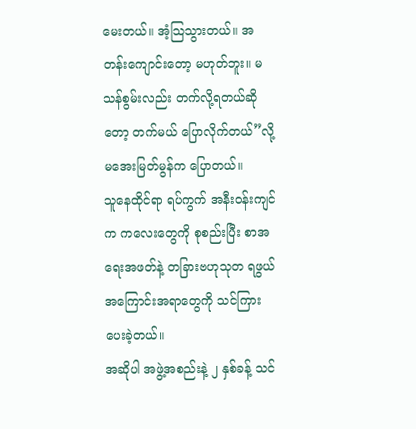မေးတယ်။ အံ့သြသွားတယ်။ အတန်းကျောင်းတော့ မဟုတ်ဘူး။ မသန်စွမ်းလည်း တက်လို့ရတယ်ဆိုတော့ တက်မယ် ပြောလိုက်တယ်”လို့ မအေးမြတ်မွန်က ပြောတယ်။
သူနေထိုင်ရာ ရပ်ကွက် အနီးဝန်းကျင်က ကလေးတွေကို စုစည်းပြီး စာအရေးအဖတ်နဲ့ တခြားဗဟုသုတ ရဖွယ်အကြောင်းအရာတွေကို သင်ကြားပေးခဲ့တယ်။
အဆိုပါ အဖွဲ့အစည်းနဲ့ ၂ နှစ်ခန့် သင်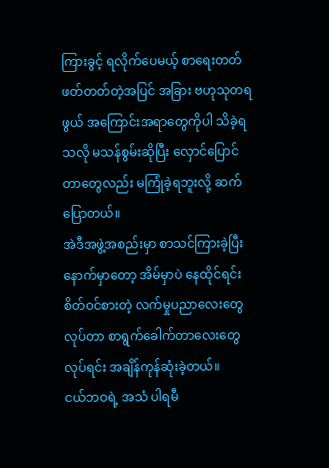ကြားခွင့် ရလိုက်ပေမယ့် စာရေးတတ် ဖတ်တတ်တဲ့အပြင် အခြား ဗဟုသုတရဖွယ် အကြောင်းအရာတွေကိုပါ သိခဲ့ရသလို မသန်စွမ်းဆိုပြီး လှောင်ပြောင်တာတွေလည်း မကြုံခဲ့ရဘူးလို့ ဆက်ပြောတယ်။
အဲဒီအဖွဲ့အစည်းမှာ စာသင်ကြားခဲ့ပြီးနောက်မှာတော့ အိမ်မှာပဲ နေထိုင်ရင်း စိတ်ဝင်စားတဲ့ လက်မှုပညာလေးတွေ လုပ်တာ စာရွက်ခေါက်တာလေးတွေ လုပ်ရင်း အချိန်ကုန်ဆုံးခဲ့တယ်။
ငယ်ဘဝရဲ့ အသံ ပါရမီ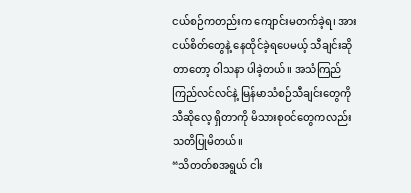ငယ်စဉ်ကတည်းက ကျောင်းမတက်ခဲ့ရ၊ အားငယ်စိတ်တွေနဲ့ နေထိုင်ခဲ့ရပေမယ့် သီချင်းဆိုတာတော့ ဝါသနာ ပါခဲ့တယ်။ အသံကြည်ကြည်လင်လင်နဲ့ မြန်မာသံစဉ်သီချင်းတွေကို သီဆိုလေ့ ရှိတာကို မိသားစုဝင်တွေကလည်း သတိပြုမိတယ်။
“သိတတ်စအရွယ် ငါး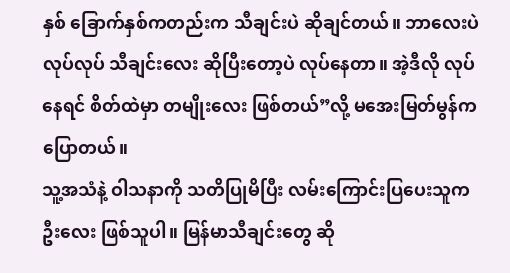နှစ် ခြောက်နှစ်ကတည်းက သီချင်းပဲ ဆိုချင်တယ်။ ဘာလေးပဲလုပ်လုပ် သီချင်းလေး ဆိုပြီးတော့ပဲ လုပ်နေတာ။ အဲ့ဒီလို လုပ်နေရင် စိတ်ထဲမှာ တမျိုးလေး ဖြစ်တယ်”လို့ မအေးမြတ်မွန်က ပြောတယ်။
သူ့အသံနဲ့ ဝါသနာကို သတိပြုမိပြီး လမ်းကြောင်းပြပေးသူက ဦးလေး ဖြစ်သူပါ။ မြန်မာသီချင်းတွေ ဆို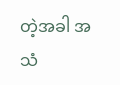တဲ့အခါ အသံ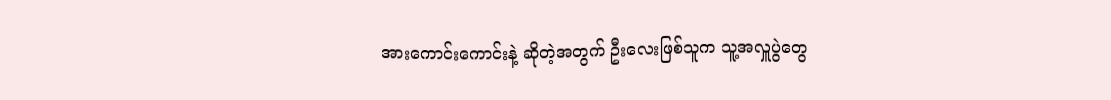အားကောင်းကောင်းနဲ့ ဆိုတဲ့အတွက် ဦးလေးဖြစ်သူက သူ့အလှူပွဲတွေ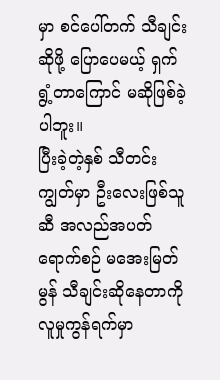မှာ စင်ပေါ်တက် သီချင်း ဆိုဖို့ ပြောပေမယ့် ရှက်ရွံ့တာကြောင် မဆိုဖြစ်ခဲ့ပါဘူး။
ပြီးခဲ့တဲ့နှစ် သီတင်းကျွတ်မှာ ဦးလေးဖြစ်သူဆီ အလည်အပတ်ရောက်စဉ် မအေးမြတ်မွန် သီချင်းဆိုနေတာကို လူမှုကွန်ရက်မှာ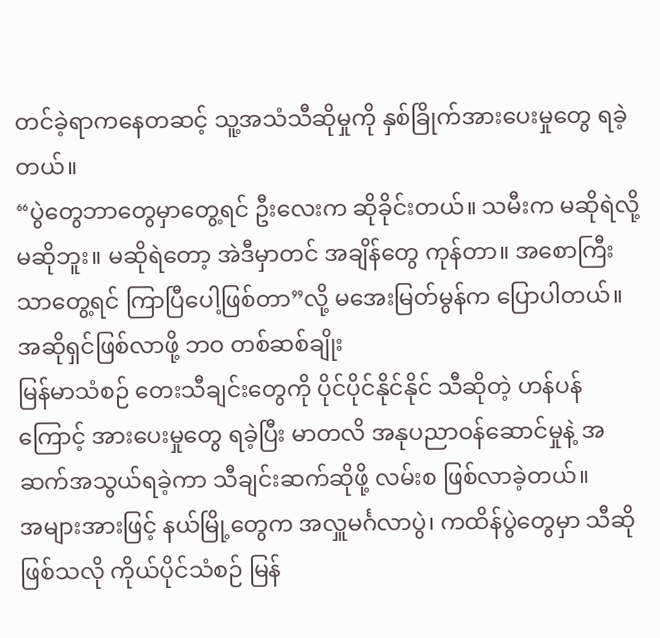တင်ခဲ့ရာကနေတဆင့် သူ့အသံသီဆိုမှုကို နှစ်ခြိုက်အားပေးမှုတွေ ရခဲ့တယ်။
“ပွဲတွေဘာတွေမှာတွေ့ရင် ဦးလေးက ဆိုခိုင်းတယ်။ သမီးက မဆိုရဲလို့ မဆိုဘူး။ မဆိုရဲတော့ အဲဒီမှာတင် အချိန်တွေ ကုန်တာ။ အစောကြီးသာတွေ့ရင် ကြာပြီပေါ့ဖြစ်တာ”လို့ မအေးမြတ်မွန်က ပြောပါတယ်။
အဆိုရှင်ဖြစ်လာဖို့ ဘဝ တစ်ဆစ်ချိုး
မြန်မာသံစဉ် တေးသီချင်းတွေကို ပိုင်ပိုင်နိုင်နိုင် သီဆိုတဲ့ ဟန်ပန်ကြောင့် အားပေးမှုတွေ ရခဲ့ပြီး မာတလိ အနုပညာဝန်ဆောင်မှုနဲ့ အဆက်အသွယ်ရခဲ့ကာ သီချင်းဆက်ဆိုဖို့ လမ်းစ ဖြစ်လာခဲ့တယ်။
အများအားဖြင့် နယ်မြို့တွေက အလှူမင်္ဂလာပွဲ၊ ကထိန်ပွဲတွေမှာ သီဆိုဖြစ်သလို ကိုယ်ပိုင်သံစဉ် မြန်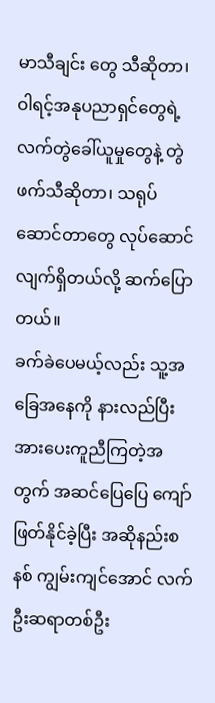မာသီချင်း တွေ သီဆိုတာ၊ ဝါရင့်အနုပညာရှင်တွေရဲ့ လက်တွဲခေါ်ယူမှုတွေနဲ့ တွဲဖက်သီဆိုတာ၊ သရုပ်ဆောင်တာတွေ လုပ်ဆောင်လျက်ရှိတယ်လို့ ဆက်ပြောတယ်။
ခက်ခဲပေမယ့်လည်း သူ့အခြေအနေကို နားလည်ပြီး အားပေးကူညီကြတဲ့အတွက် အဆင်ပြေပြေ ကျော်ဖြတ်နိုင်ခဲ့ပြီး အဆိုနည်းစနစ် ကျွမ်းကျင်အောင် လက်ဦးဆရာတစ်ဦး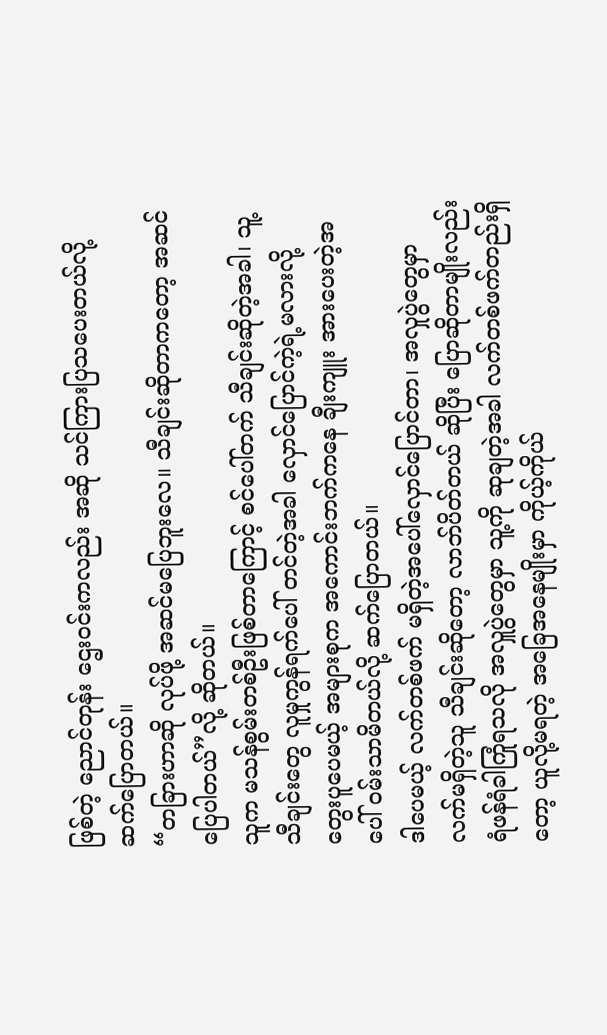ဖြစ်တဲ့ ညောင်တုန်း ဌေးဝင်းကလည်း အဆို သင်ကြားပြသပေးတယ်လို့ ဆက်ပြောတယ်။
“တခြားဟာဆို လုပ်ဖို့ အဆင်မပြေဘူးလေ။ သီချင်းဆိုတာကတော့ အဆင်ပြေပါတယ်”လို့ ဆိုတယ်။
သူက မသန်စွမ်းတစ်ဦးဖြစ်တာကြောင့် စင်ပေါ်တက် သီချင်းဆိုတဲ့အခါ၊ သူ့သီချင်းတွေ လူမှုကွန်ရက်ပေါ် တင်တဲ့အခါ လှောင်ပြောင်ကဲ့ရဲ့မလားလို့ တွေးပူပေမယ့် အများစုက အကောင်းဘက်ကနေ ချီးကျူး အားပေးတဲ့အပေါ် ဝမ်းသာမိတယ်လို့ ဆက်ပြောတယ်။
ဒါပေမယ့် လက်တစ်ဖက် မရှိတဲ့အပေါ်လှောင်ပြောင်တာ၊ အလှုပွဲတွေမှာ လက်မရှိတဲ့သူ သီချင်းဆိုတော့ လာဘ်ပိတ်တယ် ဆိုပြီး ပြောဆိုတာမျိုးလည်း ရံဖန်ရံခါကြုံရသလို အလှူပွဲတွေမှာ သူ့ကို ဆုချတဲ့အခါ လက်တစ်ဖက်တည်းရှိတော့ ယူလို့မရတဲ့ အခြေအနေမျိုးမှာ ကိုယ့်ကိုယ်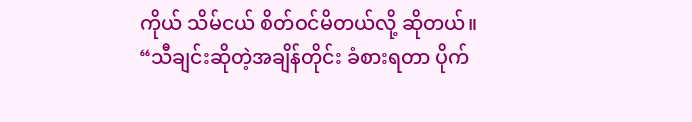ကိုယ် သိမ်ငယ် စိတ်ဝင်မိတယ်လို့ ဆိုတယ်။
“သီချင်းဆိုတဲ့အချိန်တိုင်း ခံစားရတာ ပိုက်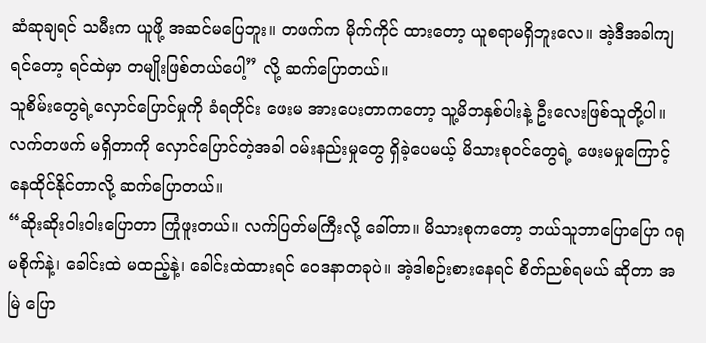ဆံဆုချရင် သမီးက ယူဖို့ အဆင်မပြေဘူး။ တဖက်က မိုက်ကိုင် ထားတော့ ယူစရာမရှိဘူးလေ။ အဲ့ဒီအခါကျရင်တော့ ရင်ထဲမှာ တမျိုးဖြစ်တယ်ပေါ့” လို့ ဆက်ပြောတယ်။
သူစိမ်းတွေရဲ့လှောင်ပြောင်မှုကို ခံရတိုင်း ဖေးမ အားပေးတာကတော့ သူ့မိဘနှစ်ပါးနဲ့ ဦးလေးဖြစ်သူတို့ပါ။ လက်တဖက် မရှိတာကို လှောင်ပြောင်တဲ့အခါ ဝမ်းနည်းမှုတွေ ရှိခဲ့ပေမယ့် မိသားစုဝင်တွေရဲ့ ဖေးမမှုကြောင့် နေထိုင်နိုင်တာလို့ ဆက်ပြောတယ်။
“ဆိုးဆိုးဝါးဝါးပြောတာ ကြုံဖူးတယ်။ လက်ပြတ်မကြီးလို့ ခေါ်တာ။ မိသားစုကတော့ ဘယ်သူဘာပြောပြော ဂရုမစိုက်နဲ့၊ ခေါင်းထဲ မထည့်နဲ့၊ ခေါင်းထဲထားရင် ဝေဒနာတခုပဲ။ အဲ့ဒါစဉ်းစားနေရင် စိတ်ညစ်ရမယ် ဆိုတာ အမြဲ ပြော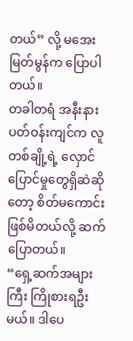တယ်” လို့ မအေးမြတ်မွန်က ပြောပါတယ်။
တခါတရံ အနီးနားပတ်ဝန်းကျင်က လူတစ်ချို့ရဲ့ လှောင်ပြောင်မှုတွေရှိဆဲဆိုတော့ စိတ်မကောင်း ဖြစ်မိတယ်လို့ ဆက်ပြောတယ်။
“ရှေ့ဆက်အများကြီး ကြိုစားရဦးမယ်။ ဒါပေ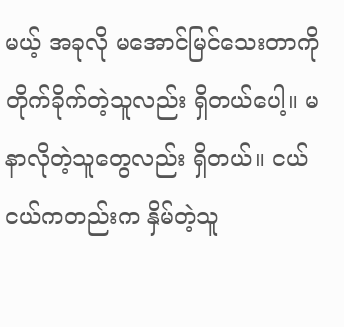မယ့် အခုလို မအောင်မြင်သေးတာကို တိုက်ခိုက်တဲ့သူလည်း ရှိတယ်ပေါ့။ မနာလိုတဲ့သူတွေလည်း ရှိတယ်။ ငယ်ငယ်ကတည်းက နှိမ်တဲ့သူ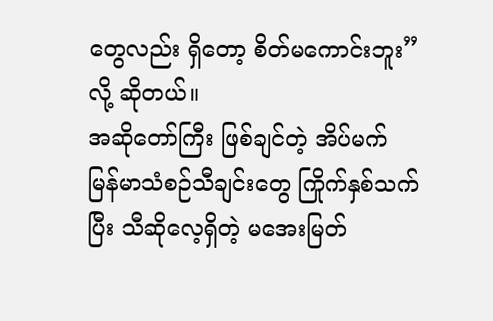တွေလည်း ရှိတော့ စိတ်မကောင်းဘူး” လို့ ဆိုတယ်။
အဆိုတော်ကြီး ဖြစ်ချင်တဲ့ အိပ်မက်
မြန်မာသံစဉ်သီချင်းတွေ ကြိုက်နှစ်သက်ပြီး သီဆိုလေ့ရှိတဲ့ မအေးမြတ်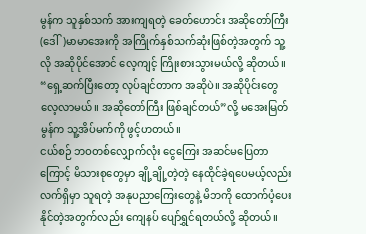မွန်က သူနှစ်သက် အားကျရတဲ့ ခေတ်ဟောင်း အဆိုတော်ကြီး (ဒေါ်)မာမာအေးကို အကြိုက်နှစ်သက်ဆုံးဖြစ်တဲ့အတွက် သူ့လို အဆိုပိုင်အောင် လေ့ကျင့် ကြိုးစားသွားမယ်လို့ ဆိုတယ်။
“ရှေ့ဆက်ပြီးတော့ လုပ်ချင်တာက အဆိုပဲ။ အဆိုပိုင်းတွေ လေ့လာမယ်။ အဆိုတော်ကြီး ဖြစ်ချင်တယ်”လို့ မအေးမြတ်မွန်က သူ့အိပ်မက်ကို ဖွင့်ဟတယ်။
ငယ်စဉ် ဘဝတစ်လျှောက်လုံး ငွေကြေး အဆင်မပြေတာကြောင့် မိသားစုတွေမှာ ချို့ချို့တဲ့တဲ့ နေထိုင်ခဲ့ရပေမယ့်လည်း လက်ရှိမှာ သူရတဲ့ အနုပညာကြေးတွေနဲ့ မိဘကို ထောက်ပံ့ပေးနိုင်တဲ့အတွက်လည်း ကျေနပ် ပျော်ရွှင်ရတယ်လို့ ဆိုတယ်။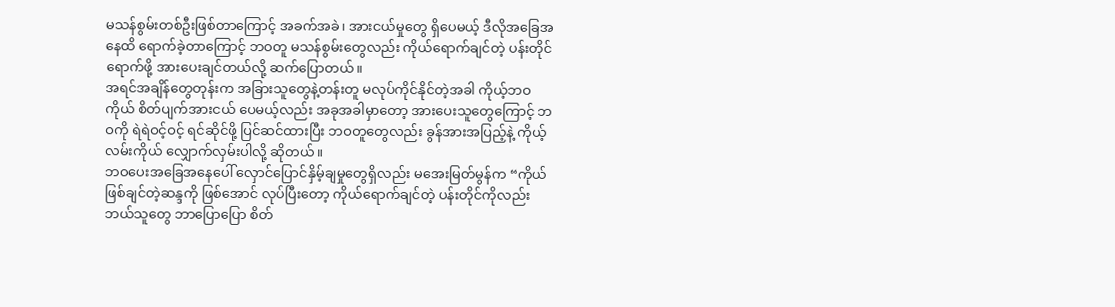မသန်စွမ်းတစ်ဦးဖြစ်တာကြောင့် အခက်အခဲ၊ အားငယ်မှုတွေ ရှိပေမယ့် ဒီလိုအခြေအနေထိ ရောက်ခဲ့တာကြောင့် ဘဝတူ မသန်စွမ်းတွေလည်း ကိုယ်ရောက်ချင်တဲ့ ပန်းတိုင်ရောက်ဖို့ အားပေးချင်တယ်လို့ ဆက်ပြောတယ်။
အရင်အချိန်တွေတုန်းက အခြားသူတွေနဲ့တန်းတူ မလုပ်ကိုင်နိုင်တဲ့အခါ ကိုယ့်ဘဝကိုယ် စိတ်ပျက်အားငယ် ပေမယ့်လည်း အခုအခါမှာတော့ အားပေးသူတွေကြောင့် ဘဝကို ရဲရဲဝင့်ဝင့် ရင်ဆိုင်ဖို့ ပြင်ဆင်ထားပြီး ဘဝတူတွေလည်း ခွန်အားအပြည့်နဲ့ ကိုယ့်လမ်းကိုယ် လျှောက်လှမ်းပါလို့ ဆိုတယ်။
ဘဝပေးအခြေအနေပေါ် လှောင်ပြောင်နှိမ့်ချမှုတွေရှိလည်း မအေးမြတ်မွန်က “ကိုယ်ဖြစ်ချင်တဲ့ဆန္ဒကို ဖြစ်အောင် လုပ်ပြီးတော့ ကိုယ်ရောက်ချင်တဲ့ ပန်းတိုင်ကိုလည်း ဘယ်သူတွေ ဘာပြောပြော စိတ်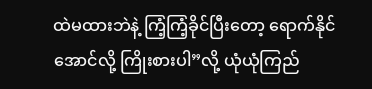ထဲမထားဘဲနဲ့ ကြံ့ကြံ့ခိုင်ပြီးတော့ ရောက်နိုင်အောင်လို့ ကြိုးစားပါ”လို့ ယုံယုံကြည်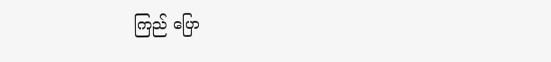ကြည် ပြော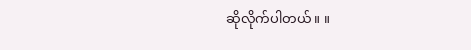ဆိုလိုက်ပါတယ်။ ။